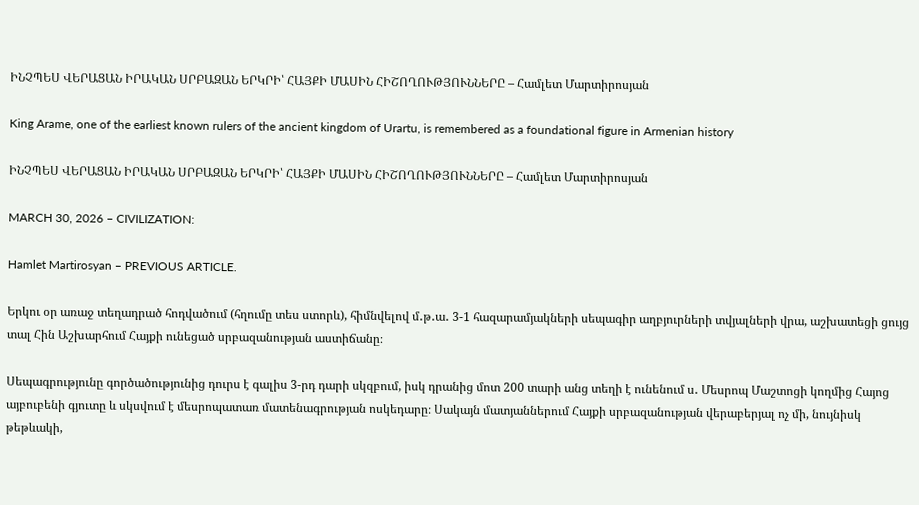ԻՆՉՊԵՍ ՎԵՐԱՑԱՆ ԻՐԱԿԱՆ ՍՐԲԱԶԱՆ ԵՐԿՐԻ՝ ՀԱՅՔԻ ՄԱՍԻՆ ՀԻՇՈՂՈՒԹՅՈՒՆՆԵՐԸ – Համլետ Մարտիրոսյան

King Arame, one of the earliest known rulers of the ancient kingdom of Urartu, is remembered as a foundational figure in Armenian history

ԻՆՉՊԵՍ ՎԵՐԱՑԱՆ ԻՐԱԿԱՆ ՍՐԲԱԶԱՆ ԵՐԿՐԻ՝ ՀԱՅՔԻ ՄԱՍԻՆ ՀԻՇՈՂՈՒԹՅՈՒՆՆԵՐԸ – Համլետ Մարտիրոսյան

MARCH 30, 2026 – CIVILIZATION:

Hamlet Martirosyan – PREVIOUS ARTICLE.

Երկու օր առաջ տեղադրած հոդվածում (հղումը տես ստորև), հիմնվելով մ․թ․ա․ 3-1 հազարամյակների սեպագիր աղբյուրների տվյալների վրա, աշխատեցի ցույց տալ Հին Աշխարհում Հայքի ունեցած սրբազանության աստիճանը։

Սեպագրությունը գործածությունից դուրս է գալիս 3-րդ դարի սկզբում, իսկ դրանից մոտ 200 տարի անց տեղի է ունենում ս․ Մեսրոպ Մաշտոցի կողմից Հայոց այբուբենի գյուտը և սկսվում է մեսրոպատառ մատենագրության ոսկեդարը։ Սակայն մատյաններում Հայքի սրբազանության վերաբերյալ ոչ մի, նույնիսկ թեթևակի,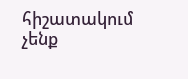հիշատակում չենք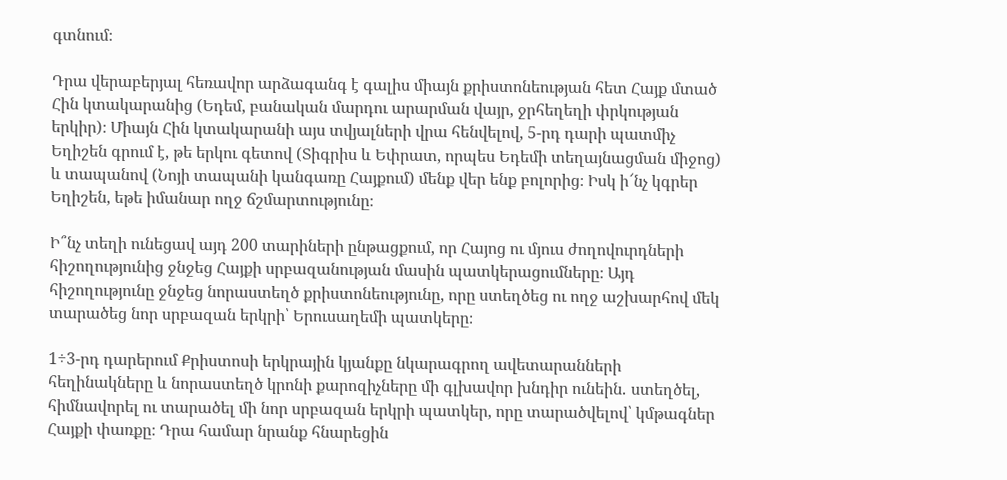գտնում։

Դրա վերաբերյալ հեռավոր արձագանգ է գալիս միայն քրիստոնեության հետ Հայք մտած Հին կտակարանից (Եդեմ, բանական մարդու արարման վայր, ջրհեղեղի փրկության երկիր)։ Միայն Հին կտակարանի այս տվյալների վրա հենվելով, 5-րդ դարի պատմիչ Եղիշեն գրում է, թե երկու գետով (Տիգրիս և Եփրատ, որպես Եդեմի տեղայնացման միջոց) և տապանով (Նոյի տապանի կանգառը Հայքում) մենք վեր ենք բոլորից։ Իսկ ի՜նչ կգրեր Եղիշեն, եթե իմանար ողջ ճշմարտությունը։

Ի՞նչ տեղի ունեցավ այդ 200 տարիների ընթացքում, որ Հայոց ու մյուս ժողովուրդների հիշողությունից ջնջեց Հայքի սրբազանության մասին պատկերացումները։ Այդ հիշողությունը ջնջեց նորաստեղծ քրիստոնեությունը, որը ստեղծեց ու ողջ աշխարհով մեկ տարածեց նոր սրբազան երկրի՝ Երուսաղեմի պատկերը։

1÷3-րդ դարերում Քրիստոսի երկրային կյանքը նկարագրող ավետարանների հեղինակները և նորաստեղծ կրոնի քարոզիչները մի գլխավոր խնդիր ունեին․ ստեղծել, հիմնավորել ու տարածել մի նոր սրբազան երկրի պատկեր, որը տարածվելով՝ կմթագներ Հայքի փառքը։ Դրա համար նրանք հնարեցին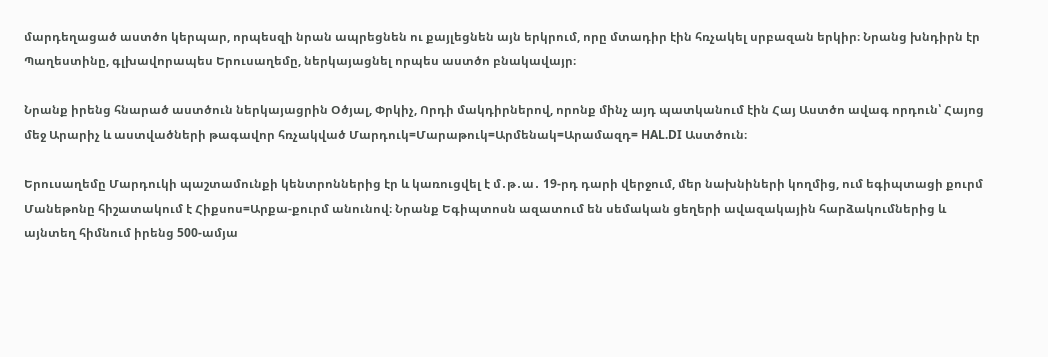մարդեղացած աստծո կերպար, որպեսզի նրան ապրեցնեն ու քայլեցնեն այն երկրում, որը մտադիր էին հռչակել սրբազան երկիր։ Նրանց խնդիրն էր Պաղեստինը, գլխավորապես Երուսաղեմը, ներկայացնել որպես աստծո բնակավայր։

Նրանք իրենց հնարած աստծուն ներկայացրին Օծյալ, Փրկիչ, Որդի մակդիրներով, որոնք մինչ այդ պատկանում էին Հայ Աստծո ավագ որդուն՝ Հայոց մեջ Արարիչ և աստվածների թագավոր հռչակված Մարդուկ=Մարաթուկ=Արմենակ=Արամազդ= HAL.DI Աստծուն։

Երուսաղեմը Մարդուկի պաշտամունքի կենտրոններից էր և կառուցվել է մ․թ․ա․ 19-րդ դարի վերջում, մեր նախնիների կողմից, ում եգիպտացի քուրմ Մանեթոնը հիշատակում է Հիքսոս=Արքա-քուրմ անունով։ Նրանք Եգիպտոսն ազատում են սեմական ցեղերի ավազակային հարձակումներից և այնտեղ հիմնում իրենց 500-ամյա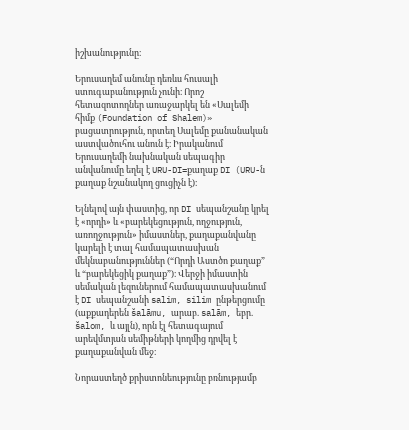իշխանությունը։

Երուսաղեմ անունը դեռևս հուսալի ստուգաբանություն չունի։ Որոշ հետազոտողներ առաջարկել են «Սալեմի հիմք (Foundation of Shalem)» բացատրություն, որտեղ Սալեմը քանանական աստվածուհու անուն է։ Իրականում Երուսաղեմի նախնական սեպագիր անվանումը եղել է URU-DI=քաղաք DI (URU-ն քաղաք նշանակող ցուցիչն է)։

Ելնելով այն փաստից, որ DI սեպանշանը կրել է «որդի» և «բարեկեցություն, ողջություն, առողջություն» իմաստներ, քաղաքանվանը կարելի է տալ համապատասխան մեկնաբանություններ (“Որդի Աստծո քաղաք” և “բարեկեցիկ քաղաք”)։ Վերջի իմաստին սեմական լեզուներում համապատասխանում է DI սեպանշանի salim, silim ընթերցումը (աքքադերեն šalāmu, արաբ. salām, եբր. šalom, և այլն), որն էլ հետագայում արեվմտյան սեմիթների կողմից դրվել է քաղաքանվան մեջ։

Նորաստեղծ քրիստոնեությունը բռնությամբ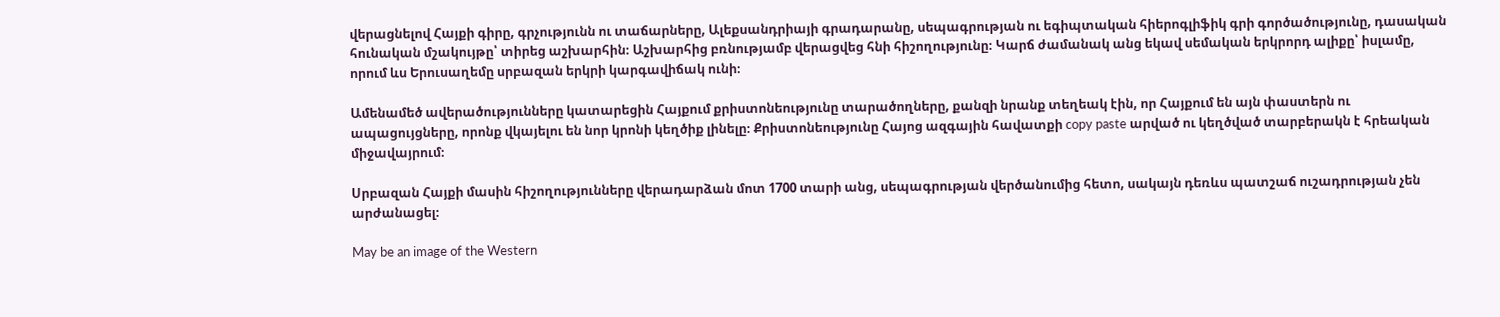վերացնելով Հայքի գիրը, գրչությունն ու տաճարները, Ալեքսանդրիայի գրադարանը, սեպագրության ու եգիպտական հիերոգլիֆիկ գրի գործածությունը, դասական հունական մշակույթը՝ տիրեց աշխարհին։ Աշխարհից բռնությամբ վերացվեց հնի հիշողությունը։ Կարճ ժամանակ անց եկավ սեմական երկրորդ ալիքը՝ իսլամը, որում ևս Երուսաղեմը սրբազան երկրի կարգավիճակ ունի։

Ամենամեծ ավերածությունները կատարեցին Հայքում քրիստոնեությունը տարածողները, քանզի նրանք տեղեակ էին, որ Հայքում են այն փաստերն ու ապացույցները, որոնք վկայելու են նոր կրոնի կեղծիք լինելը։ Քրիստոնեությունը Հայոց ազգային հավատքի copy paste արված ու կեղծված տարբերակն է հրեական միջավայրում։

Սրբազան Հայքի մասին հիշողությունները վերադարձան մոտ 1700 տարի անց, սեպագրության վերծանումից հետո, սակայն դեռևս պատշաճ ուշադրության չեն արժանացել։

May be an image of the Western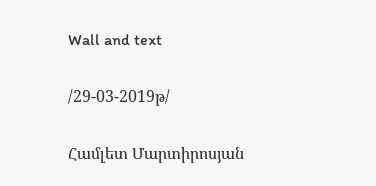Wall and text

/29-03-2019թ/

Համլետ Մարտիրոսյան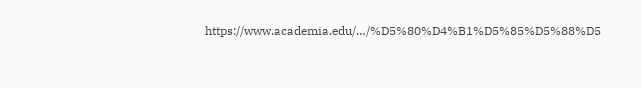https://www.academia.edu/…/%D5%80%D4%B1%D5%85%D5%88%D5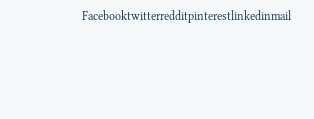Facebooktwitterredditpinterestlinkedinmail